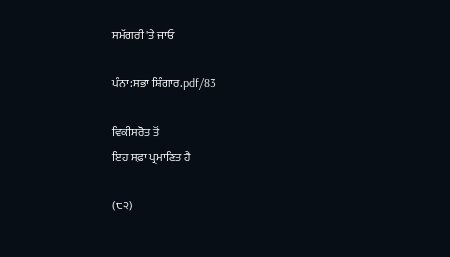ਸਮੱਗਰੀ 'ਤੇ ਜਾਓ

ਪੰਨਾ:ਸਭਾ ਸ਼ਿੰਗਾਰ.pdf/83

ਵਿਕੀਸਰੋਤ ਤੋਂ
ਇਹ ਸਫ਼ਾ ਪ੍ਰਮਾਣਿਤ ਹੈ

(੮੨)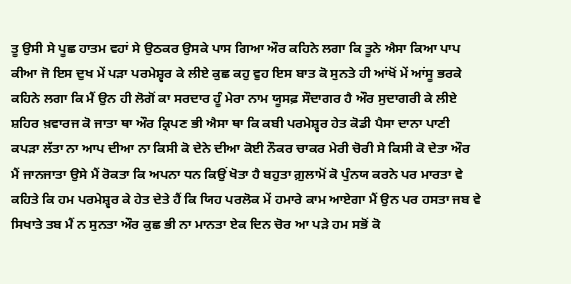ਤੂ ਉਸੀ ਸੇ ਪੂਛ ਹਾਤਮ ਵਹਾਂ ਸੇ ਉਠਕਰ ਉਸਕੇ ਪਾਸ ਗਿਆ ਔਰ ਕਹਿਨੇ ਲਗਾ ਕਿ ਤੂਨੇ ਐਸਾ ਕਿਆ ਪਾਪ ਕੀਆ ਜੋ ਇਸ ਦੁਖ ਮੇਂ ਪੜਾ ਪਰਮੇਸ਼੍ਵਰ ਕੇ ਲੀਏ ਕੁਛ ਕਹੁ ਵੁਹ ਇਸ ਬਾਤ ਕੋ ਸੁਨਤੇ ਹੀ ਆਂਖੋਂ ਮੇਂ ਆਂਸੂ ਭਰਕੇ ਕਹਿਨੇ ਲਗਾ ਕਿ ਮੈਂ ਉਨ ਹੀ ਲੋਗੋਂ ਕਾ ਸਰਦਾਰ ਹੂੰ ਮੇਰਾ ਨਾਮ ਯੂਸਫ਼ ਸੌਦਾਗਰ ਹੈ ਔਰ ਸੁਦਾਗਰੀ ਕੇ ਲੀਏ ਸ਼ਹਿਰ ਖ਼ਵਾਰਜ ਕੋ ਜਾਤਾ ਥਾ ਔਰ ਕ੍ਰਿਪਣ ਭੀ ਐਸਾ ਥਾ ਕਿ ਕਬੀ ਪਰਮੇਸ਼੍ਵਰ ਹੇਤ ਕੋਡੀ ਪੈਸਾ ਦਾਨਾ ਪਾਣੀ ਕਪੜਾ ਲੱਤਾ ਨਾ ਆਪ ਦੀਆ ਨਾ ਕਿਸੀ ਕੋ ਦੇਨੇ ਦੀਆ ਕੋਈ ਨੌਕਰ ਚਾਕਰ ਮੇਰੀ ਚੋਰੀ ਸੇ ਕਿਸੀ ਕੋ ਦੇਤਾ ਔਰ ਮੈਂ ਜਾਨਜਾਤਾ ਉਸੇ ਮੈਂ ਰੋਕਤਾ ਕਿ ਅਪਨਾ ਧਨ ਕਿਉਂ ਖੋਤਾ ਹੈ ਬਹੁਤਾ ਗ਼ੁਲਾਮੋਂ ਕੋ ਪੁੰਨਯ ਕਰਨੇ ਪਰ ਮਾਰਤਾ ਵੇ ਕਹਿਤੇ ਕਿ ਹਮ ਪਰਮੇਸ਼੍ਵਰ ਕੇ ਹੇਤ ਦੇਤੇ ਹੈਂ ਕਿ ਯਿਹ ਪਰਲੋਕ ਮੇਂ ਹਮਾਰੇ ਕਾਮ ਆਏਗਾ ਮੈਂ ਉਨ ਪਰ ਹਸਤਾ ਜਬ ਵੇ ਸਿਖਾਤੇ ਤਬ ਮੈਂ ਨ ਸੁਨਤਾ ਔਰ ਕੁਛ ਭੀ ਨਾ ਮਾਨਤਾ ਏਕ ਦਿਨ ਚੋਰ ਆ ਪੜੇ ਹਮ ਸਭੋਂ ਕੋ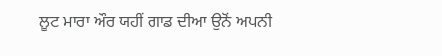ਲੂਟ ਮਾਰਾ ਔਰ ਯਹੀਂ ਗਾਡ ਦੀਆ ਉਨੋਂ ਅਪਨੀ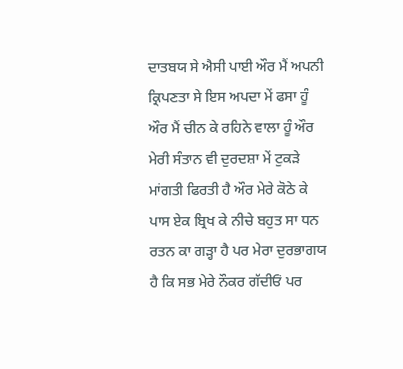ਦਾਤਬਯ ਸੇ ਐਸੀ ਪਾਈ ਔਰ ਮੈਂ ਅਪਨੀ ਕ੍ਰਿਪਣਤਾ ਸੇ ਇਸ ਅਪਦਾ ਮੇਂ ਫਸਾ ਹੂੰ ਔਰ ਮੈਂ ਚੀਨ ਕੇ ਰਹਿਨੇ ਵਾਲਾ ਹੂੰ ਔਰ ਮੇਰੀ ਸੰਤਾਨ ਵੀ ਦੁਰਦਸ਼ਾ ਮੇਂ ਟੁਕੜੇ ਮਾਂਗਤੀ ਫਿਰਤੀ ਹੈ ਔਰ ਮੇਰੇ ਕੋਠੇ ਕੇ ਪਾਸ ਏਕ ਬ੍ਰਿਖ ਕੇ ਨੀਚੇ ਬਹੁਤ ਸਾ ਧਨ ਰਤਨ ਕਾ ਗੜ੍ਹਾ ਹੈ ਪਰ ਮੇਰਾ ਦੁਰਭਾਗਯ ਹੈ ਕਿ ਸਭ ਮੇਰੇ ਨੌਕਰ ਗੱਦੀਓਂ ਪਰ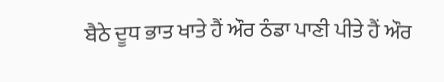ਬੈਠੇ ਦੂਧ ਭਾਤ ਖਾਤੇ ਹੈਂ ਔਰ ਠੰਡਾ ਪਾਣੀ ਪੀਤੇ ਹੈਂ ਔਰ